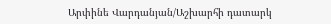Արփինե Վարդանյան/Աշխարհի դատարկ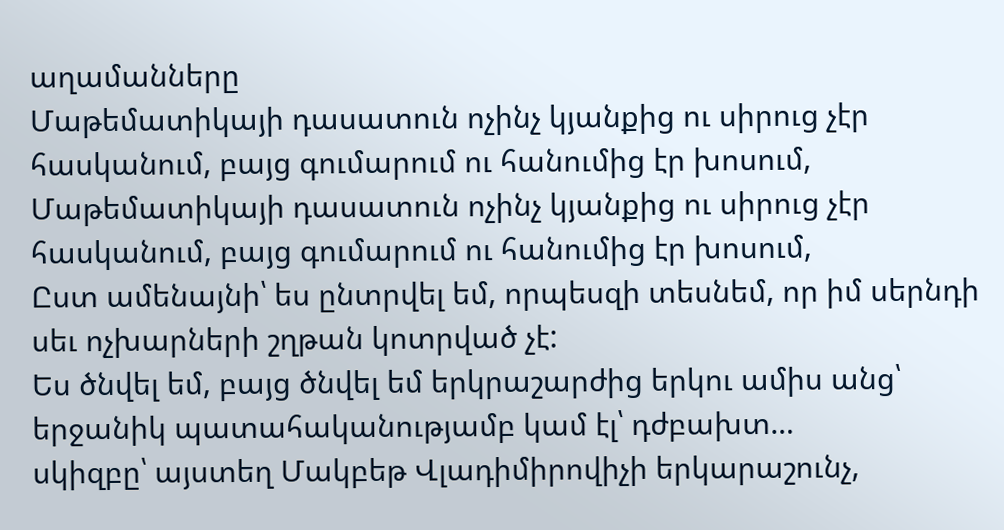աղամանները
Մաթեմատիկայի դասատուն ոչինչ կյանքից ու սիրուց չէր հասկանում, բայց գումարում ու հանումից էր խոսում,
Մաթեմատիկայի դասատուն ոչինչ կյանքից ու սիրուց չէր հասկանում, բայց գումարում ու հանումից էր խոսում,
Ըստ ամենայնի՝ ես ընտրվել եմ, որպեսզի տեսնեմ, որ իմ սերնդի սեւ ոչխարների շղթան կոտրված չէ:
Ես ծնվել եմ, բայց ծնվել եմ երկրաշարժից երկու ամիս անց՝ երջանիկ պատահականությամբ կամ էլ՝ դժբախտ…
սկիզբը՝ այստեղ Մակբեթ Վլադիմիրովիչի երկարաշունչ,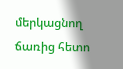մերկացնող ճառից հետո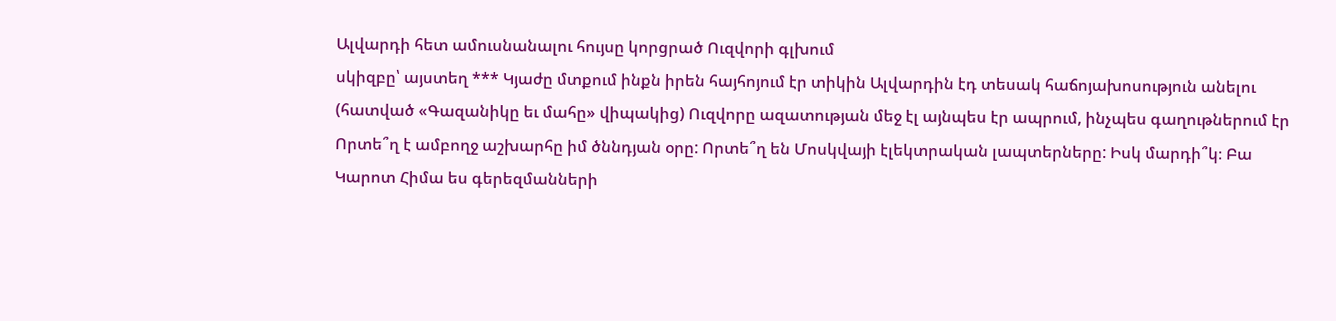Ալվարդի հետ ամուսնանալու հույսը կորցրած Ուզվորի գլխում
սկիզբը՝ այստեղ *** Կյաժը մտքում ինքն իրեն հայհոյում էր տիկին Ալվարդին էդ տեսակ հաճոյախոսություն անելու
(հատված «Գազանիկը եւ մահը» վիպակից) Ուզվորը ազատության մեջ էլ այնպես էր ապրում, ինչպես գաղութներում էր
Որտե՞ղ է ամբողջ աշխարհը իմ ծննդյան օրը: Որտե՞ղ են Մոսկվայի էլեկտրական լապտերները: Իսկ մարդի՞կ։ Բա
Կարոտ Հիմա ես գերեզմանների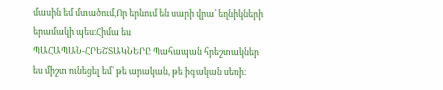մասին եմ մտածում,Որ երևում են սարի վրա՝ եղնիկների երամակի պես։Հիմա ես
ՊԱՀԱՊԱՆ-ՀՐԵՇՏԱԿՆԵՐԸ Պահապան հրեշտակներ ես միշտ ունեցել եմ՝ թե արական, թե իգական սեռի։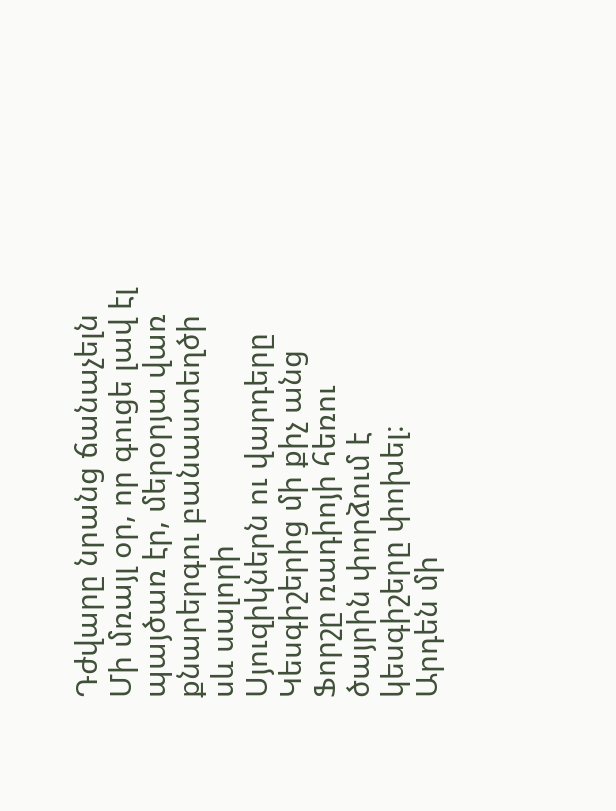Դժվարը նրանց ճանաչելն
Մի մռայլ օր, որ գուցե լավ էլ պայծառ էր, մերօրյա վառ քնարերգու բանաստեղծի սև սալորի
Սյուզիկներն ու վարդերը Կեսգիշերից մի քիչ անց Ֆորշը ռադիոյի հեռու ծայրին փորձում է կեսգիշերը փոխել։
Արդեն մի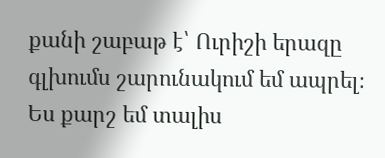քանի շաբաթ է՝ Ուրիշի երազը գլխումս շարունակում եմ ապրել։ Ես քարշ եմ տալիս